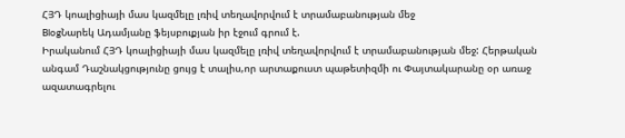ՀՅԴ կոալիցիայի մաս կազմելը լռիվ տեղավորվում է տրամաբանության մեջ
BlogՆարեկ Ադամյանը ֆեյսբուքյան իր էջում գրում է.
Իրականում ՀՅԴ կոալիցիայի մաս կազմելը լռիվ տեղավորվում է տրամաբանության մեջ: Հերթական անգամ Դաշնակցությունը ցույց է տալիս,որ արտաքուստ պաթետիզմի ու Փայտակարանը օր առաջ ազատագրելու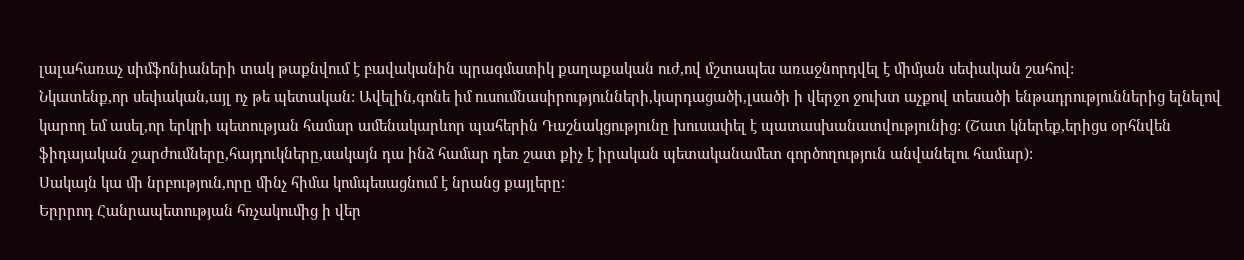լալահառաչ սիմֆոնիաների տակ թաքնվում է բավականին պրագմատիկ քաղաքական ուժ,ով մշտապես առաջնորդվել է միմյան սեփական շահով:
Նկատենք,որ սեփական,այլ ոչ թե պետական: Ավելին,գոնե իմ ուսումնասիրությունների,կարդացածի,լսածի ի վերջո ջուխտ աչքով տեսածի ենթադրություններից ելնելով կարող եմ ասել,որ երկրի պետության համար ամենակարևոր պահերին Դաշնակցությունը խուսափել է պատասխանատվությունից: (Շատ կներեք,երիցս օրհնվեն ֆիդայական շարժումները,հայդուկները,սակայն դա ինձ համար դեռ շատ քիչ է իրական պետականամետ գործողություն անվանելու համար):
Սակայն կա մի նրբություն,որը մինչ հիմա կոմպեսացնում է նրանց քայլերը:
Երրրոդ Հանրապետության հռչակումից ի վեր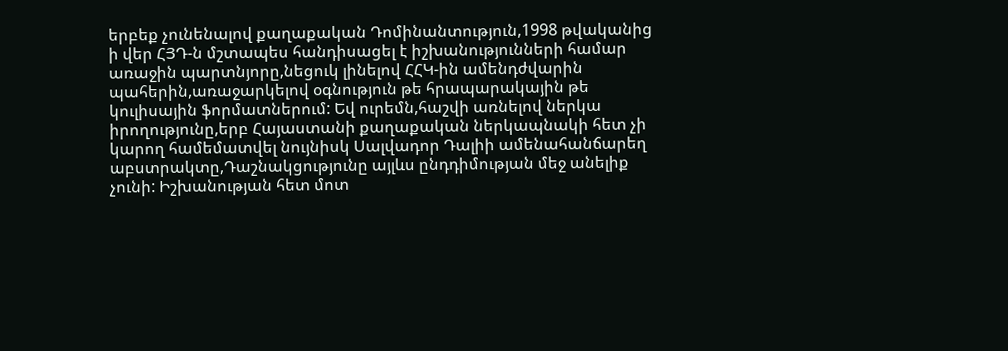երբեք չունենալով քաղաքական Դոմինանտություն,1998 թվականից ի վեր ՀՅԴ-ն մշտապես հանդիսացել է իշխանությունների համար առաջին պարտնյորը,նեցուկ լինելով ՀՀԿ-ին ամենդժվարին պահերին,առաջարկելով օգնություն թե հրապարակային թե կուլիսային ֆորմատներում: Եվ ուրեմն,հաշվի առնելով ներկա իրողությունը,երբ Հայաստանի քաղաքական ներկապնակի հետ չի կարող համեմատվել նույնիսկ Սալվադոր Դալիի ամենահանճարեղ աբստրակտը,Դաշնակցությունը այլևս ընդդիմության մեջ անելիք չունի: Իշխանության հետ մոտ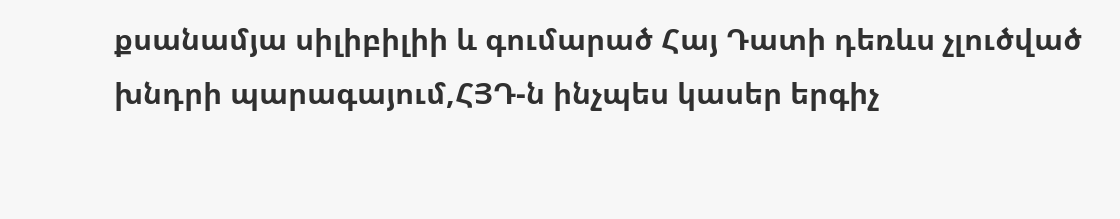քսանամյա սիլիբիլիի և գումարած Հայ Դատի դեռևս չլուծված խնդրի պարագայում,ՀՅԴ-ն ինչպես կասեր երգիչ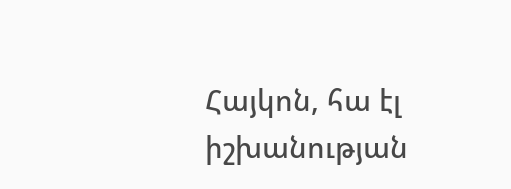Հայկոն, հա էլ իշխանության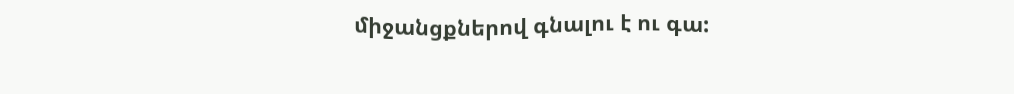միջանցքներով գնալու է ու գա: